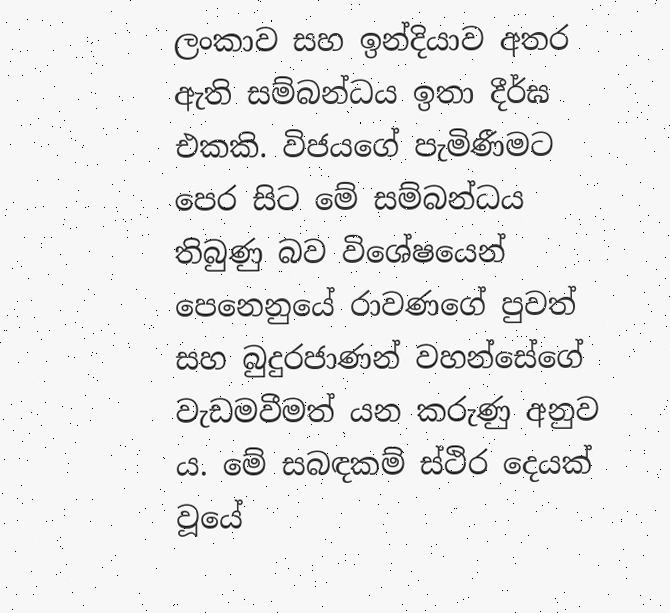ලංකාව සහ ඉන්දියාව අතර ඇති සම්බන්ධය ඉතා දීර්ඝ එකකි. විජයගේ පැමිණීමට පෙර සිට මේ සම්බන්ධය තිබුණු බව විශේෂයෙන් පෙනෙනුයේ රාවණගේ පුවත් සහ බුදුරජාණන් වහන්සේගේ වැඩමවීමත් යන කරුණු අනුව ය. මේ සබඳකම් ස්ථිර දෙයක් වූයේ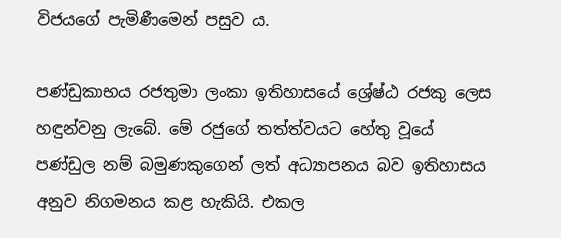විජයගේ පැමිණීමෙන් පසුව ය.

පණ්ඩුකාභය රජතුමා ලංකා ඉතිහාසයේ ශ්‍රේෂ්ඨ රජකු ලෙස හඳුන්වනු ලැබේ. මේ රජුගේ තත්ත්වයට හේතු වූයේ පණ්ඩුල නම් බමුණකුගෙන් ලත් අධ්‍යාපනය බව ඉතිහාසය අනුව නිගමනය කළ හැකියි. එකල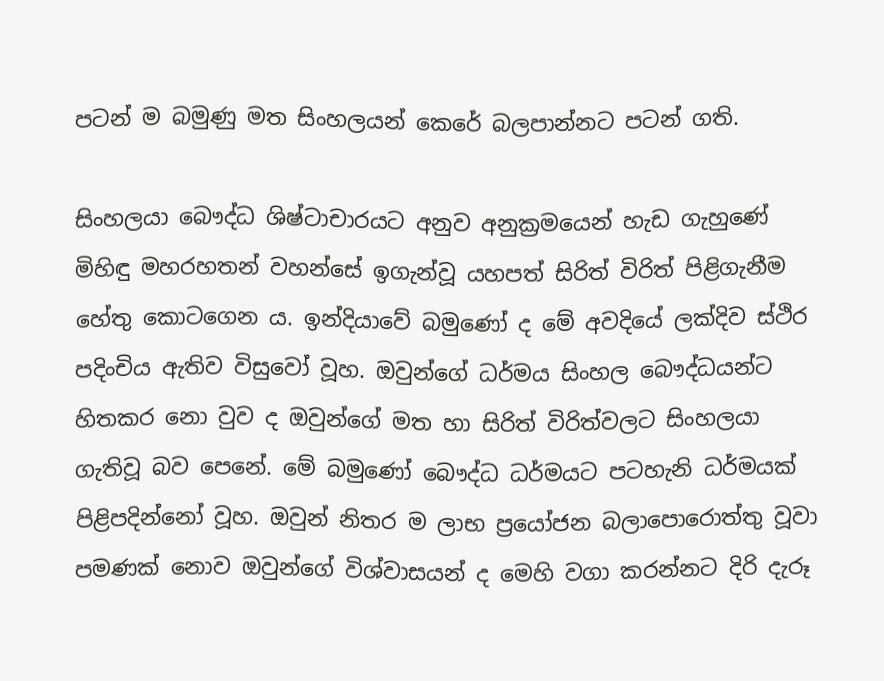පටන් ම බමුණු මත සිංහලයන් කෙරේ බලපාන්නට පටන් ගති.

සිංහලයා බෞද්ධ ශිෂ්ටාචාරයට අනුව අනුක්‍රමයෙන් හැඩ ගැහුණේ මිහිඳු මහරහතන් වහන්සේ ඉගැන්වූ යහපත් සිරිත් විරිත් පිළිගැනීම හේතු කොටගෙන ය. ඉන්දියාවේ බමුණෝ ද මේ අවදියේ ලක්දිව ස්ථිර පදිංචිය ඇතිව විසුවෝ වූහ. ඔවුන්ගේ ධර්මය සිංහල බෞද්ධයන්ට හිතකර නො වුව ද ඔවුන්ගේ මත හා සිරිත් විරිත්වලට සිංහලයා ගැතිවූ බව පෙනේ. මේ බමුණෝ බෞද්ධ ධර්මයට පටහැනි ධර්මයක් පිළිපදින්නෝ වූහ. ඔවුන් නිතර ම ලාභ ප්‍රයෝජන බලාපොරොත්තු වූවා පමණක් නොව ඔවුන්ගේ විශ්වාසයන් ද මෙහි වගා කරන්නට දිරි දැරූ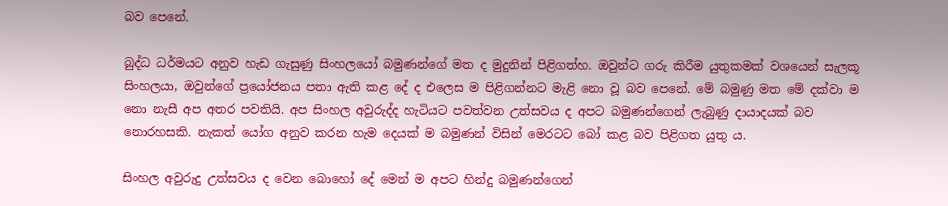බව පෙනේ.

බුද්ධ ධර්මයට අනුව හැඩ ගැසුණු සිංහලයෝ බමුණන්ගේ මත ද මුදුනින් පිළිගත්හ. ඔවුන්ට ගරු කිරීම යුතුකමක් වශයෙන් සැලකූ සිංහලයා, ඔවුන්ගේ ප්‍රයෝජනය පතා ඇති කළ දේ ද එලෙස ම පිළිගන්නට මැළි නො වූ බව පෙනේ. මේ බමුණු මත මේ දක්වා ම නො නැසී අප අතර පවතියි. අප සිංහල අවුරුද්ද හැටියට පවත්වන උත්සවය ද අපට බමුණන්ගෙන් ලැබුණු දායාදයක් බව නොරහසකි. නැකත් යෝග අනුව කරන හැම දෙයක් ම බමුණන් විසින් මෙරටට බෝ කළ බව පිළිගත යුතු ය.

සිංහල අවුරුදු උත්සවය ද වෙන බොහෝ දේ මෙන් ම අපට හින්දු බමුණන්ගෙන්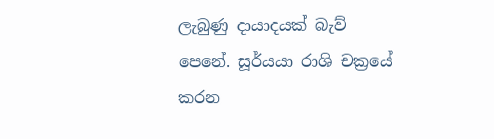ලැබුණු දායාදයක් බැව් පෙනේ. සූර්යයා රාශි චක්‍රයේ කරන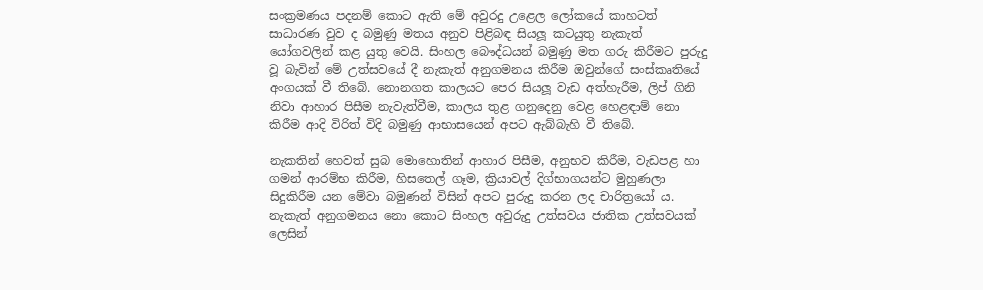සංක්‍රමණය පදනම් කොට ඇති මේ අවුරදු උළෙල ලෝකයේ කාහටත් සාධාරණ වුව ද බමුණු මතය අනුව පිළිබඳ සියලූ කටයුතු නැකැත් යෝගවලින් කළ යුතු වෙයි. සිංහල බෞද්ධයන් බමුණු මත ගරු කිරීමට පුරුදු වූ බැවින් මේ උත්සවයේ දී නැකැත් අනුගමනය කිරීම ඔවුන්ගේ සංස්කෘතියේ අංගයක් වී තිබේ. නොනගත කාලයට පෙර සියලූ වැඩ අත්හැරීම, ලිප් ගිනි නිවා ආහාර පිසීම නැවැත්වීම, කාලය තුළ ගනුදෙනු වෙළ හෙළඳාම් නො කිරීම ආදි විරිත් විදි බමුණු ආභාසයෙන් අපට ඇබ්බැහි වී තිබේ.

නැකතින් හෙවත් සුබ මොහොතින් ආහාර පිසීම, අනුභව කිරීම, වැඩපළ හා ගමන් ආරම්භ කිරීම, හිසතෙල් ගෑම, ක්‍රියාවල් දිග්භාගයන්ට මුහුණලා සිදුකිරීම යන මේවා බමුණන් විසින් අපට පුරුදු කරන ලද චාරිත්‍රයෝ ය. නැකැත් අනුගමනය නො කොට සිංහල අවුරුදු උත්සවය ජාතික උත්සවයක් ලෙසින්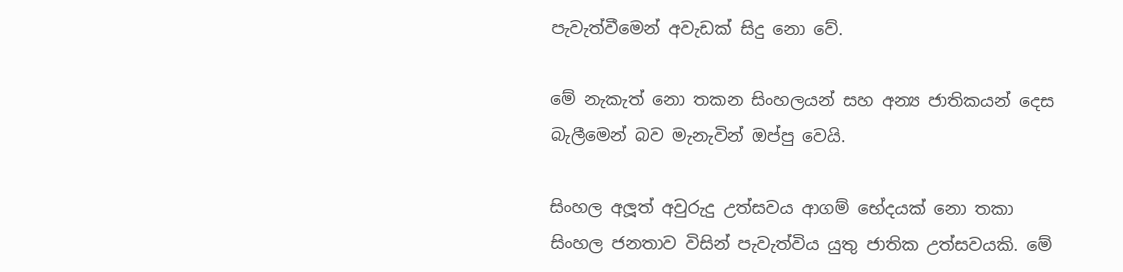පැවැත්වීමෙන් අවැඩක් සිදු නො වේ.

මේ නැකැත් නො තකන සිංහලයන් සහ අන්‍ය ජාතිකයන් දෙස බැලීමෙන් බව මැනැවින් ඔප්පු වෙයි.

සිංහල අලූත් අවුරුදු උත්සවය ආගම් භේදයක් නො තකා සිංහල ජනතාව විසින් පැවැත්විය යුතු ජාතික උත්සවයකි. මේ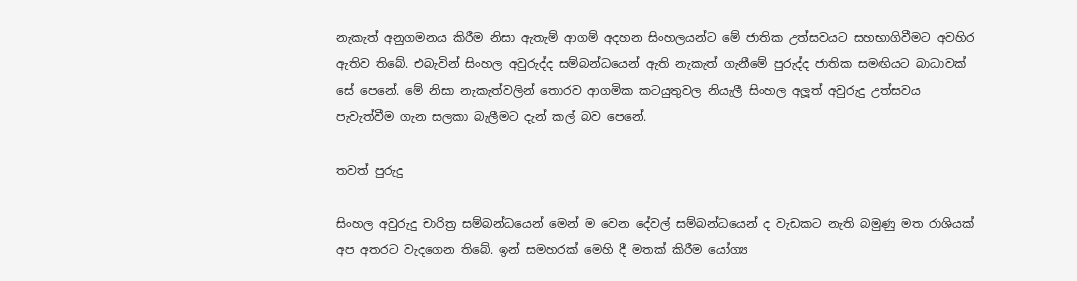නැකැත් අනුගමනය කිරීම නිසා ඇතැම් ආගම් අදහන සිංහලයන්ට මේ ජාතික උත්සවයට සහභාගිවීමට අවහිර ඇතිව තිබේ. එබැවින් සිංහල අවුරුද්ද සම්බන්ධයෙන් ඇති නැකැත් ගැනීමේ පුරුද්ද ජාතික සමඟියට බාධාවක් සේ පෙනේ. මේ නිසා නැකැත්වලින් තොරව ආගමික කටයුතුවල නියැලී සිංහල අලූත් අවුරුදු උත්සවය පැවැත්වීම ගැන සලකා බැලීමට දැන් කල් බව පෙනේ.

තවත් පුරුදු

සිංහල අවුරුදු චාරිත්‍ර සම්බන්ධයෙන් මෙන් ම වෙන දේවල් සම්බන්ධයෙන් ද වැඩකට නැති බමුණු මත රාශියක් අප අතරට වැදගෙන තිබේ. ඉන් සමහරක් මෙහි දී මතක් කිරීම යෝග්‍ය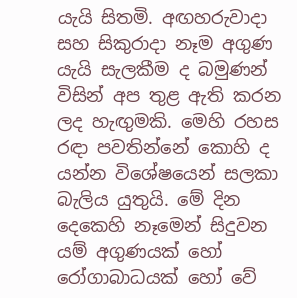යැයි සිතමි. අඟහරුවාදා සහ සිකුරාදා නෑම අගුණ යැයි සැලකීම ද බමුණන් විසින් අප තුළ ඇති කරන ලද හැඟුමකි. මෙහි රහස රඳා පවතින්නේ කොහි ද යන්න විශේෂයෙන් සලකා බැලිය යුතුයි. මේ දින දෙකෙහි නෑමෙන් සිදුවන යම් අගුණයක් හෝ රෝගාබාධයක් හෝ වේ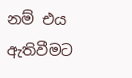නම් එය ඇතිවීමට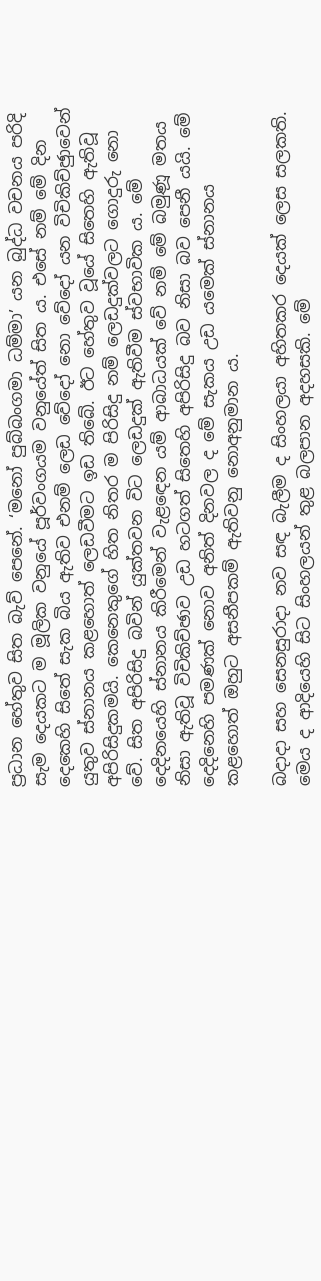ප්‍රධාන හේතුව සිත බැව් පෙනේ. ‘මනෝ පුබ්බංගමා ධම්මා’ යන බුද්ධ වචනය පරිදි සැම දෙයකට ම මූලික වනුයේ පූර්වංගයම වනුයේත් සිත ය. එසේ නම් මේ දින දෙකෙහි සිතේ සැක බිය ඇතිව එනම් ලෙඩ වේදෝ නො වේදෝ යන විචිකිච්ඡුාවෙන් යුතුව ස්නානය කළහොත් ලෙඩවීමට ඉඩ තිබේ. ඊට හේතුව වූයේ සිතෙහි ඇතිවූ අපිරිසිදුකමයි. කෙනෙකුගේ හිත නිතර ම පිරිසිදු නම් ලෙඩදුක්වලට ගොදුරු නො වේ. සිත අපිරිසිදු බවින් යුක්තවන විට ලෙඩදුක් ඇතිවීම ස්වභාවික ය. මේ දෙදිනයෙහි ස්නානය කිරීමෙන් වැළඳෙන යම් ආබාධයක් වේ නම් මේ බමුණූ මතය නිසා ඇතිවූ විචිකිච්ඡාව උඩ හටගත් සිතෙහි අපිරිසිදු බව නිසා බව පෙනී යයි. මේ දෙදිනෙහි පමණක් නොව අනිත් දිනවල ද මේ සැකය උඩ යමෙක් ස්නානය කළහොත් ඔහුට අසනීපකම් ඇතිවනු නොඅනුමාන ය.

බදාදා සහ සෙනසුරාදා නව සඳ බැලීම ද සිංහලයා අහිතකර දෙයක් ලෙස සලකති. මෙය ද ආදියෙහි සිට සිංහලයන් තුළ බලපාන අදහසකි. මේ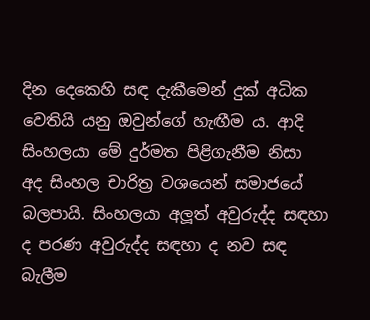දින දෙකෙහි සඳ දැකීමෙන් දුක් අධික වෙතියි යනු ඔවුන්ගේ හැඟීම ය. ආදි සිංහලයා මේ දුර්මත පිළිගැනීම නිසා අද සිංහල චාරිත්‍ර වශයෙන් සමාජයේ බලපායි. සිංහලයා අලූත් අවුරුද්ද සඳහා ද පරණ අවුරුද්ද සඳහා ද නව සඳ බැලීම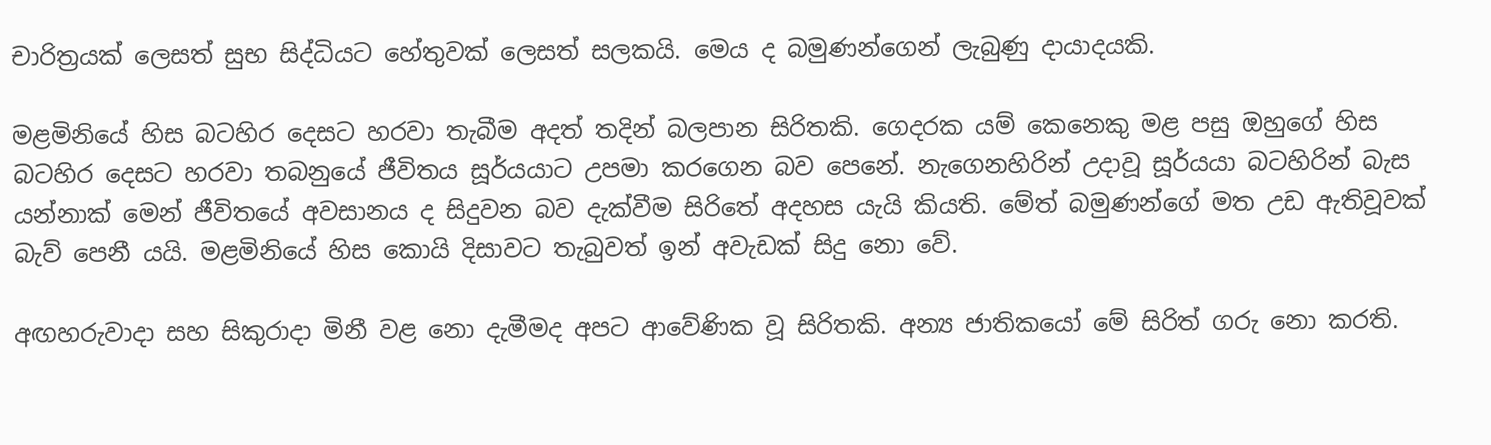චාරිත්‍රයක් ලෙසත් සුභ සිද්ධියට හේතුවක් ලෙසත් සලකයි. මෙය ද බමුණන්ගෙන් ලැබුණු දායාදයකි.

මළමිනියේ හිස බටහිර දෙසට හරවා තැබීම අදත් තදින් බලපාන සිරිතකි. ගෙදරක යම් කෙනෙකු මළ පසු ඔහුගේ හිස බටහිර දෙසට හරවා තබනුයේ ජීවිතය සූර්යයාට උපමා කරගෙන බව පෙනේ. නැගෙනහිරින් උදාවූ සූර්යයා බටහිරින් බැස යන්නාක් මෙන් ජීවිතයේ අවසානය ද සිදුවන බව දැක්වීම සිරිතේ අදහස යැයි කියති. මේත් බමුණන්ගේ මත උඩ ඇතිවූවක් බැව් පෙනී යයි. මළමිනියේ හිස කොයි දිසාවට තැබුවත් ඉන් අවැඩක් සිදු නො වේ.

අඟහරුවාදා සහ සිකුරාදා මිනී වළ නො දැමීමද අපට ආවේණික වූ සිරිතකි. අන්‍ය ජාතිකයෝ මේ සිරිත් ගරු නො කරති.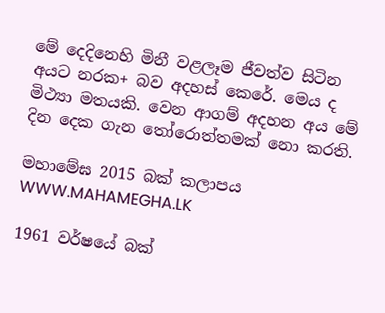මේ දෙදිනෙහි මිනී වළලෑම ජීවත්ව සිටින අයට නරක+ බව අදහස් කෙරේ. මෙය ද මිථ්‍යා මතයකි. වෙන ආගම් අදහන අය මේ දින දෙක ගැන තෝරොත්තමක් නො කරති.

මහාමේඝ 2015 බක් කලාපය
WWW.MAHAMEGHA.LK

1961 වර්ෂයේ බක්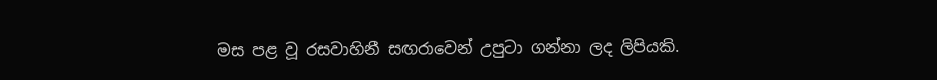මස පළ වූ රසවාහිනී සඟරාවෙන් උපුටා ගන්නා ලද ලිපියකි.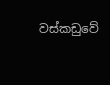වස්කඩුවේ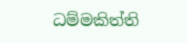ධම්මකිත්ති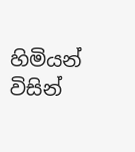හිමියන් විසින්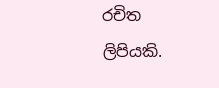රචිත ලිපියකි.